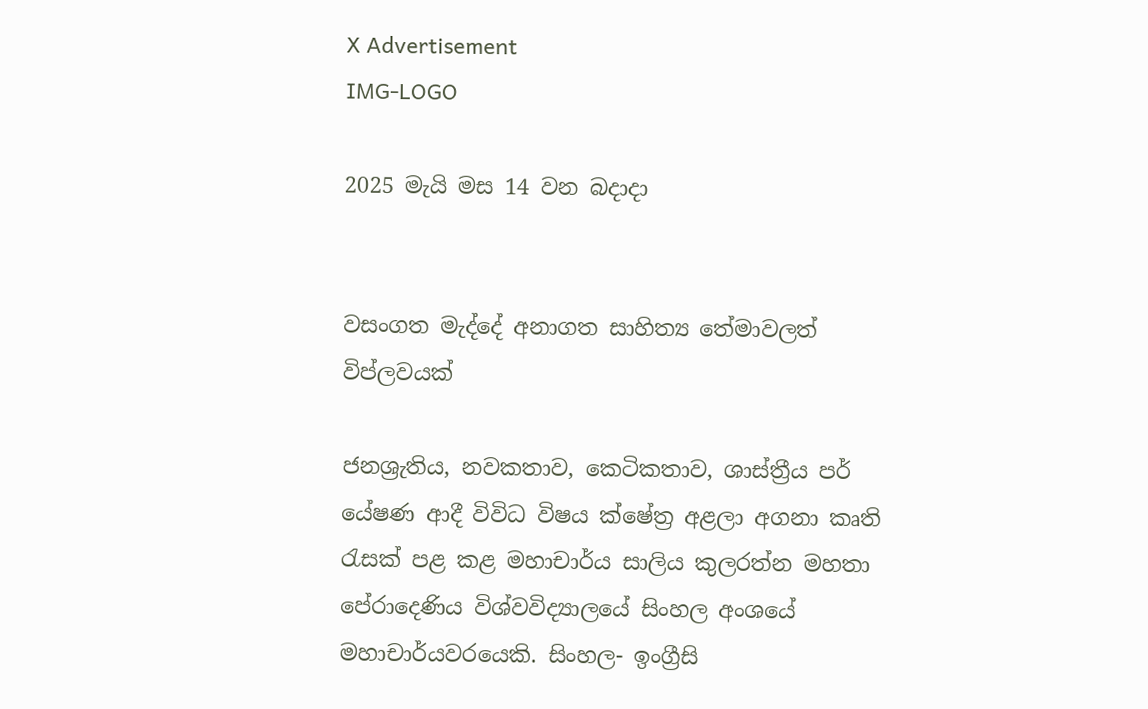X Advertisement
IMG-LOGO

2025 මැයි මස 14 වන බදාදා


වසංගත මැද්දේ අනාගත සාහිත්‍ය තේමාවලත් විප්ලවයක්

ජනශ්‍රැතිය, නවකතාව, කෙටිකතාව, ශාස්ත්‍රීය පර් යේෂණ ආදී විවිධ විෂය ක්ෂේත්‍ර අළලා අගනා කෘති රැසක් පළ කළ මහාචාර්ය සාලිය කුලරත්න මහතා පේරාදෙණිය විශ්වවිද්‍යාලයේ සිංහල අංශයේ මහාචාර්යවරයෙකි. සිංහල- ඉංග්‍රීසි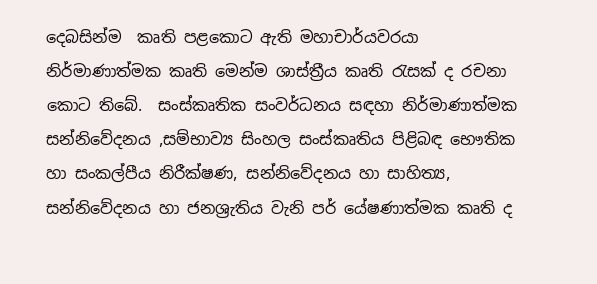දෙබසින්ම  කෘති පළකොට ඇති මහාචාර්යවරයා නිර්මාණාත්මක කෘති මෙන්ම ශාස්ත්‍රීය කෘති රැසක් ද රචනා කොට තිබේ.  සංස්කෘතික සංවර්ධනය සඳහා නිර්මාණාත්මක සන්නිවේදනය ,සම්භාව්‍ය සිංහල සංස්කෘතිය පිළිබඳ භෞතික හා සංකල්පීය නිරීක්ෂණ, සන්නිවේදනය හා සාහිත්‍ය, සන්නිවේදනය හා ජනශ්‍රැතිය වැනි පර් යේෂණාත්මක කෘති ද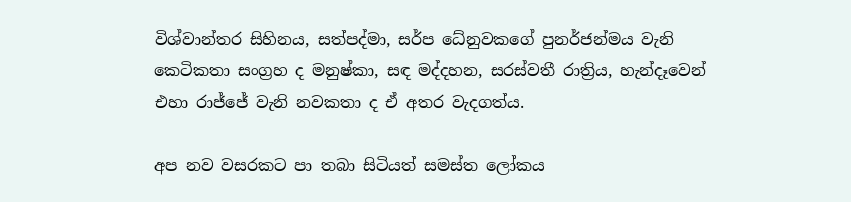විශ්වාන්තර සිහිනය, සත්පද්මා, සර්ප ධේනුවකගේ පුනර්ජන්මය වැනි කෙටිකතා සංග්‍රහ ද මනුෂ්කා, සඳ මද්දහන, සරස්වතී රාත්‍රිය, හැන්දෑවෙන් එහා රාජ්ජේ වැනි නවකතා ද ඒ අතර වැදගත්ය.

අප නව වසරකට පා තබා සිටියත් සමස්ත ලෝකය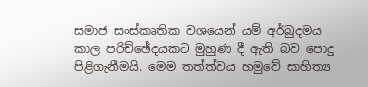සමාජ සංස්කෘතික වශයෙන් යම් අර්බුදමය කාල පරිච්ඡේදයකට මුහුණ දී ඇති බව පොදු පිළිගැනීමයි. මෙම තත්ත්වය හමුවේ සාහිත්‍ය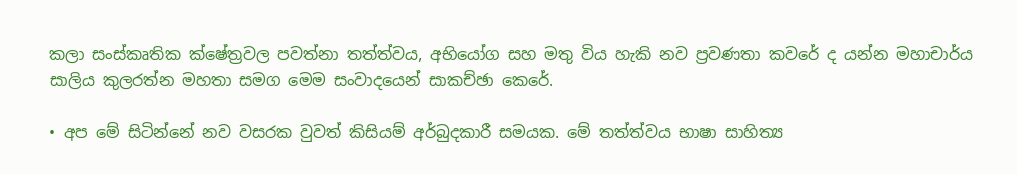කලා සංස්කෘතික ක්ෂේත්‍රවල පවත්නා තත්ත්වය, අභියෝග සහ මතු විය හැකි නව ප්‍රවණතා කවරේ ද යන්න මහාචාර්ය සාලිය කුලරත්න මහතා සමග මෙම සංවාදයෙන් සාකච්ඡා කෙරේ.

• අප මේ සිටින්නේ නව වසරක වුවත් කිසියම් අර්බුදකාරී සමයක. මේ තත්ත්වය භාෂා සාහිත්‍ය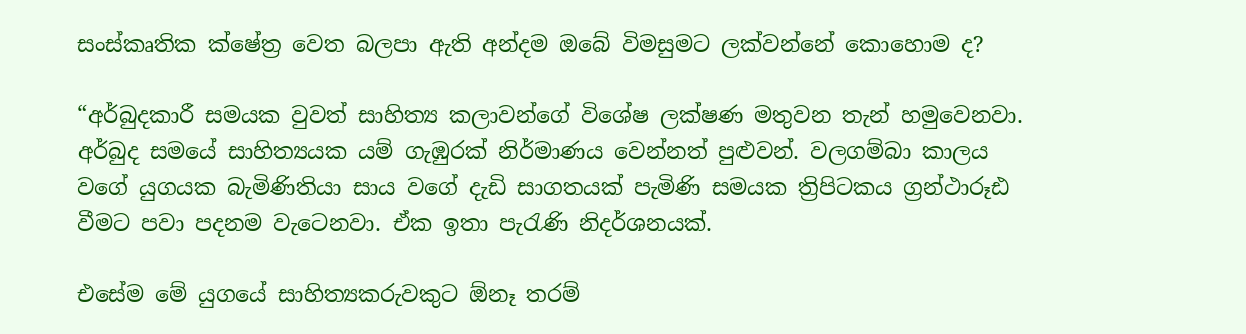සංස්කෘතික ක්ෂේත්‍ර වෙත බලපා ඇති අන්දම ඔබේ විමසුමට ලක්වන්නේ කොහොම ද?

“අර්බුදකාරී සමයක වුවත් සාහිත්‍ය කලාවන්ගේ විශේෂ ලක්ෂණ මතුවන තැන් හමුවෙනවා. අර්බුද සමයේ සාහිත්‍යයක යම් ගැඹුරක් නිර්මාණය වෙන්නත් පුළුවන්. වලගම්බා කාලය වගේ යුගයක බැමිණිතියා සාය වගේ දැඩි සාගතයක් පැමිණි සමයක ත්‍රිපිටකය ග්‍රන්ථාරූඪ වීමට පවා පදනම වැටෙනවා. ඒක ඉතා පැරැණි නිදර්ශනයක්.

එසේම මේ යුගයේ සාහිත්‍යකරුවකුට ඕනෑ තරම්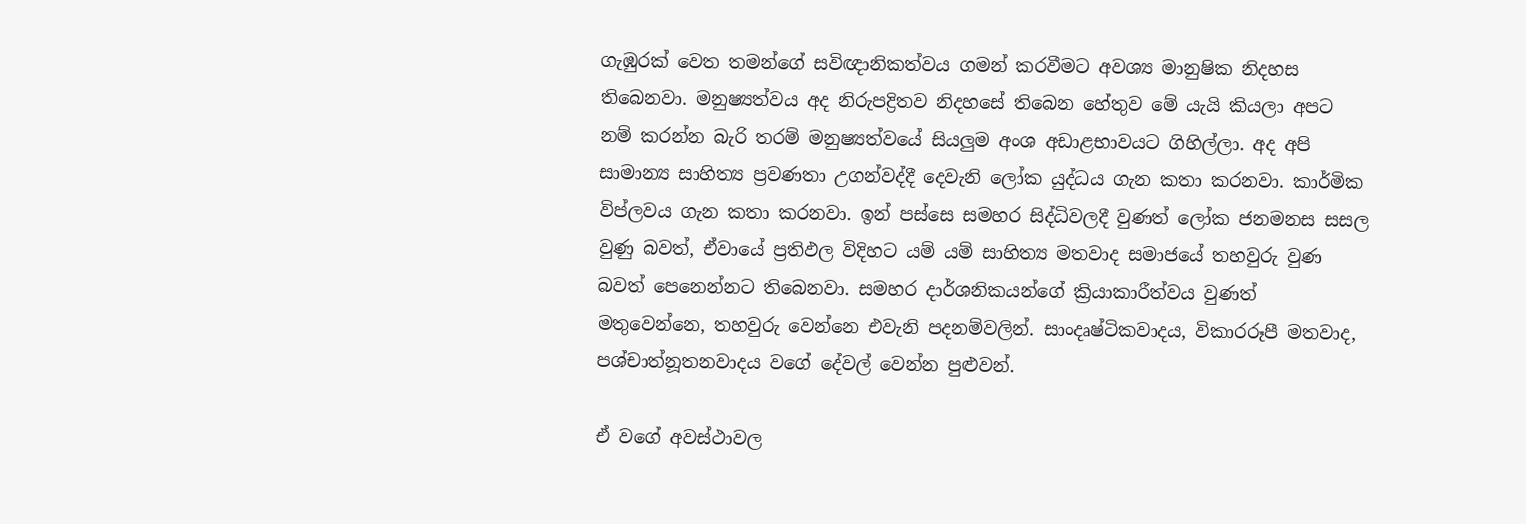ගැඹුරක් වෙත තමන්ගේ සවිඥානිකත්වය ගමන් කරවීමට අවශ්‍ය මානුෂික නිදහස තිබෙනවා. මනුෂ්‍යත්වය අද නිරුපද්‍රිතව නිදහසේ තිබෙන හේතුව මේ යැයි කියලා අපට නම් කරන්න බැරි තරම් මනුෂ්‍යත්වයේ සියලුම අංශ අඩාළභාවයට ගිහිල්ලා. අද අපි සාමාන්‍ය සාහිත්‍ය ප්‍රවණතා උගන්වද්දී දෙවැනි ලෝක යුද්ධය ගැන කතා කරනවා. කාර්මික විප්ලවය ගැන කතා කරනවා. ඉන් පස්සෙ සමහර සිද්ධිවලදී වුණත් ලෝක ජනමනස සසල වුණු බවත්, ඒවායේ ප්‍රතිඵල විදිහට යම් යම් සාහිත්‍ය මතවාද සමාජයේ තහවුරු වුණ බවත් පෙනෙන්නට තිබෙනවා. සමහර දාර්ශනිකයන්ගේ ක්‍රියාකාරීත්වය වුණත් මතුවෙන්නෙ, තහවුරු වෙන්නෙ එවැනි පදනම්වලින්. සාංදෘෂ්ටිකවාදය, විකාරරූපී මතවාද, පශ්චාත්නූතනවාදය වගේ දේවල් වෙන්න පුළුවන්.

ඒ වගේ අවස්ථාවල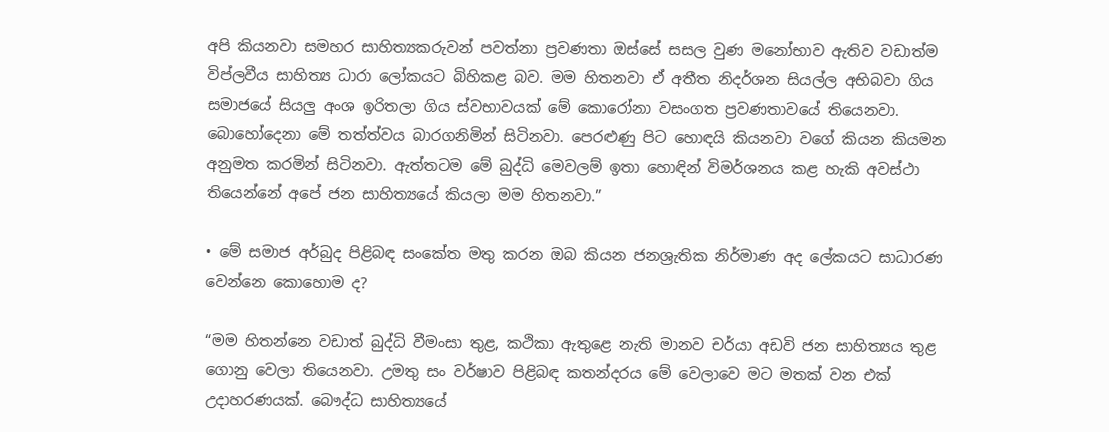අපි කියනවා සමහර සාහිත්‍යකරුවන් පවත්නා ප්‍රවණතා ඔස්සේ සසල වුණ මනෝභාව ඇතිව වඩාත්ම විප්ලවීය සාහිත්‍ය ධාරා ලෝකයට බිහිකළ බව. මම හිතනවා ඒ අතීත නිදර්ශන සියල්ල අභිබවා ගිය සමාජයේ සියලු අංශ ඉරිතලා ගිය ස්වභාවයක් මේ කොරෝනා වසංගත ප්‍රවණතාවයේ තියෙනවා. බොහෝදෙනා මේ තත්ත්වය බාරගනිමින් සිටිනවා. පෙරළුණු පිට හොඳයි කියනවා වගේ කියන කියමන අනුමත කරමින් සිටිනවා. ඇත්තටම මේ බුද්ධි මෙවලම් ඉතා හොඳින් විමර්ශනය කළ හැකි අවස්ථා තියෙන්නේ අපේ ජන සාහිත්‍යයේ කියලා මම හිතනවා.”

• මේ සමාජ අර්බුද පිළිබඳ සංකේත මතු කරන ඔබ කියන ජනශ්‍රැතික නිර්මාණ අද ලේකයට සාධාරණ වෙන්නෙ කොහොම ද?

“මම හිතන්නෙ වඩාත් බුද්ධි වීමංසා තුළ, කථිකා ඇතුළෙ නැති මානව චර්යා අඩවි ජන සාහිත්‍යය තුළ ගොනු වෙලා තියෙනවා. උමතු සං වර්ෂාව පිළිබඳ කතන්දරය මේ වෙලාවෙ මට මතක් වන එක් උදාහරණයක්. බෞද්ධ සාහිත්‍යයේ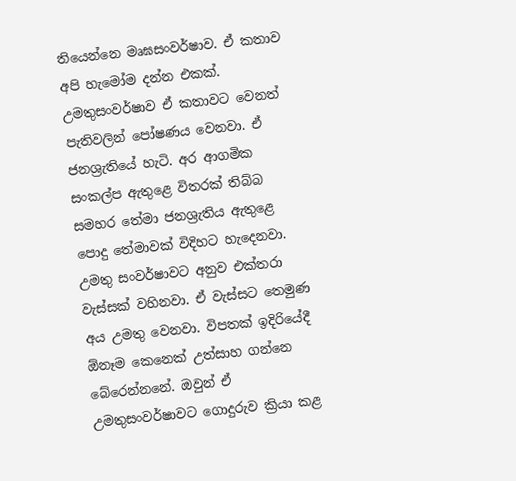තියෙන්නෙ මෘඝසංවර්ෂාව. ඒ කතාව අපි හැමෝම දන්න එකක්. උමතුසංවර්ෂාව ඒ කතාවට වෙනත් පැතිවලින් පෝෂණය වෙනවා. ඒ ජනශ්‍රැතියේ හැටි. අර ආගමික සංකල්ප ඇතුළෙ විතරක් තිබ්බ සමහර තේමා ජනශ්‍රැතිය ඇතුළෙ පොදු තේමාවක් විදිහට හැදෙනවා.
උමතු සංවර්ෂාවට අනුව එක්තරා වැස්සක් වහිනවා. ඒ වැස්සට තෙමුණ අය උමතු වෙනවා. විපතක් ඉදිරියේදී ඕනෑම කෙනෙක් උත්සාහ ගන්නෙ බේරෙන්නනේ. ඔවුන් ඒ උමතුසංවර්ෂාවට ගොදුරුව ක්‍රියා කළ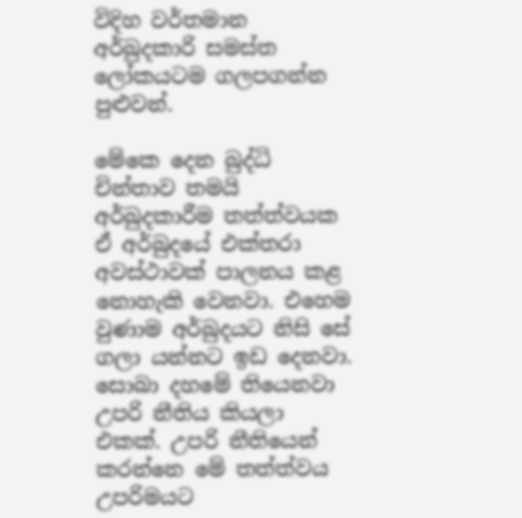විදිහ වර්තමාන අර්බුදකාරි සමස්ත ලෝකයටම ගලපගන්න පුළුවන්.

මේකෙ දෙන බුද්ධි චින්තාව තමයි අර්බුදකාරීම තත්ත්වයක ඒ අර්බුදයේ එක්තරා අවස්ථාවක් පාලනය කළ නොහැකි වෙනවා. එහෙම වුණාම අර්බුදයට නිසි සේ ගලා යන්නට ඉඩ දෙනවා. සොබා දහමේ තියෙනවා උපරි නීතිය කියලා එකක්. උපරි නීතියෙන් කරන්නෙ මේ තත්ත්වය උපරිමයට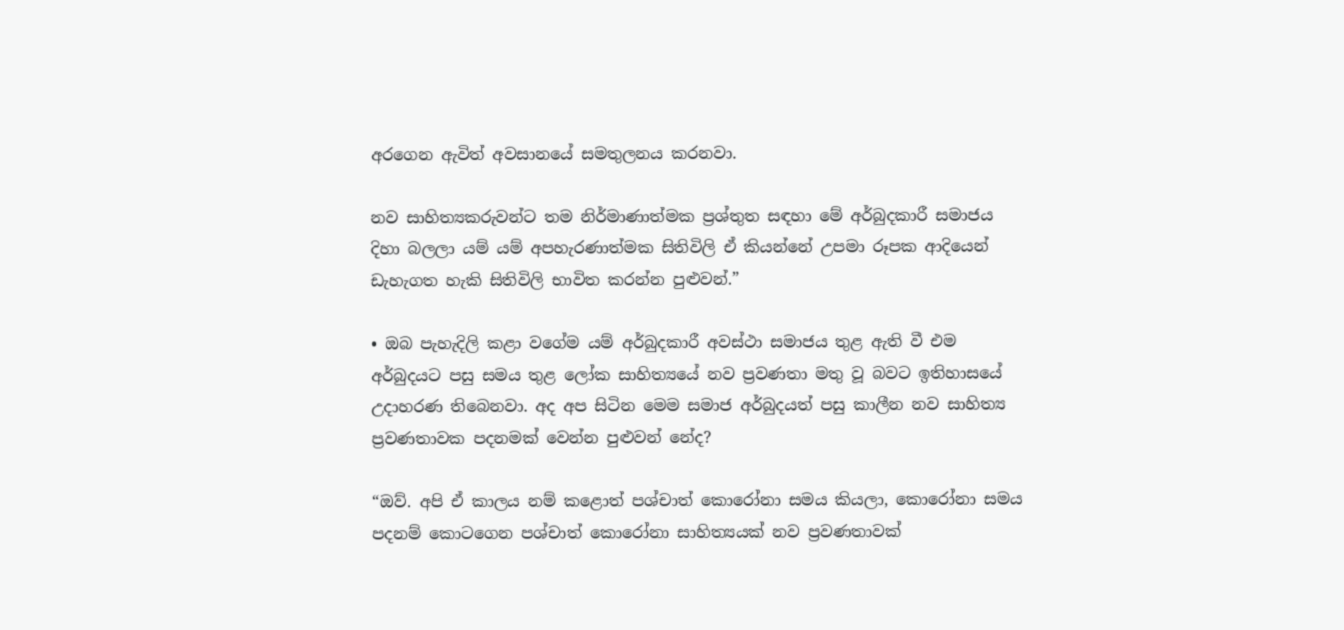අරගෙන ඇවිත් අවසානයේ සමතුලනය කරනවා.

නව සාහිත්‍යකරුවන්ට තම නිර්මාණාත්මක ප්‍රශ්තුත සඳහා මේ අර්බුදකාරී සමාජය දිහා බලලා යම් යම් අපහැරණාත්මක සිතිවිලි ඒ කියන්නේ උපමා රූපක ආදියෙන් ඩැහැගත හැකි සිතිවිලි භාවිත කරන්න පුළුවන්.”

• ඔබ පැහැදිලි කළා වගේම යම් අර්බුදකාරී අවස්ථා සමාජය තුළ ඇති වී එම අර්බුදයට පසු සමය තුළ ලෝක සාහිත්‍යයේ නව ප්‍රවණතා මතු වූ බවට ඉතිහාසයේ උදාහරණ තිබෙනවා. අද අප සිටින මෙම සමාජ අර්බුදයත් පසු කාලීන නව සාහිත්‍ය ප්‍රවණතාවක පදනමක් වෙන්න පුළුවන් නේද?

“ඔව්. අපි ඒ කාලය නම් කළොත් පශ්චාත් කොරෝනා සමය කියලා, කොරෝනා සමය පදනම් කොටගෙන පශ්චාත් කොරෝනා සාහිත්‍යයක් නව ප්‍රවණතාවක්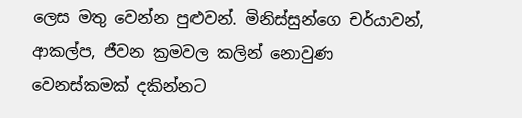ලෙස මතු වෙන්න පුළුවන්. මිනිස්සුන්ගෙ චර්යාවන්, ආකල්ප, ජීවන ක්‍රමවල කලින් නොවුණ වෙනස්කමක් දකින්නට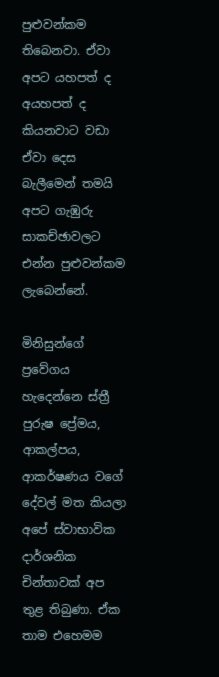පුළුවන්කම තිබෙනවා. ඒවා අපට යහපත් ද අයහපත් ද කියනවාට වඩා ඒවා දෙස බැලීමෙන් තමයි අපට ගැඹුරු සාකච්ඡාවලට එන්න පුළුවන්කම ලැබෙන්නේ.

මිනිසුන්ගේ ප්‍රවේගය හැදෙන්නෙ ස්ත්‍රී පුරුෂ ප්‍රේමය, ආකල්පය, ආකර්ෂණය වගේ දේවල් මත කියලා අපේ ස්වාභාවික දාර්ශනික චින්තාවක් අප තුළ තිබුණා. ඒක තාම එහෙමම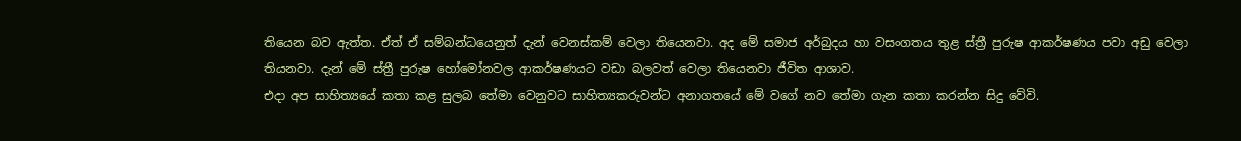තියෙන බව ඇත්ත. ඒත් ඒ සම්බන්ධයෙනුත් දැන් වෙනස්කම් වෙලා තියෙනවා. අද මේ සමාජ අර්බුදය හා වසංගතය තුළ ස්ත්‍රී පුරුෂ ආකර්ෂණය පවා අඩු වෙලා තියනවා. දැන් මේ ස්ත්‍රී පුරුෂ හෝමෝනවල ආකර්ෂණයට වඩා බලවත් වෙලා තියෙනවා ජීවිත ආශාව.
එදා අප සාහිත්‍යයේ කතා කළ සුලබ තේමා වෙනුවට සාහිත්‍යකරුවන්ට අනාගතයේ මේ වගේ නව තේමා ගැන කතා කරන්න සිදු වේවි.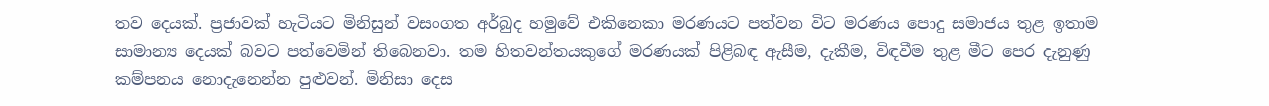තව දෙයක්. ප්‍රජාවක් හැටියට මිනිසුන් වසංගත අර්බුද හමුවේ එකිනෙකා මරණයට පත්වන විට මරණය පොදු සමාජය තුළ ඉතාම සාමාන්‍ය දෙයක් බවට පත්වෙමින් තිබෙනවා. තම හිතවන්තයකුගේ මරණයක් පිළිබඳ ඇසීම, දැකීම, විඳවීම තුළ මීට පෙර දැනුණු කම්පනය නොදැනෙන්න පුළුවන්. මිනිසා දෙස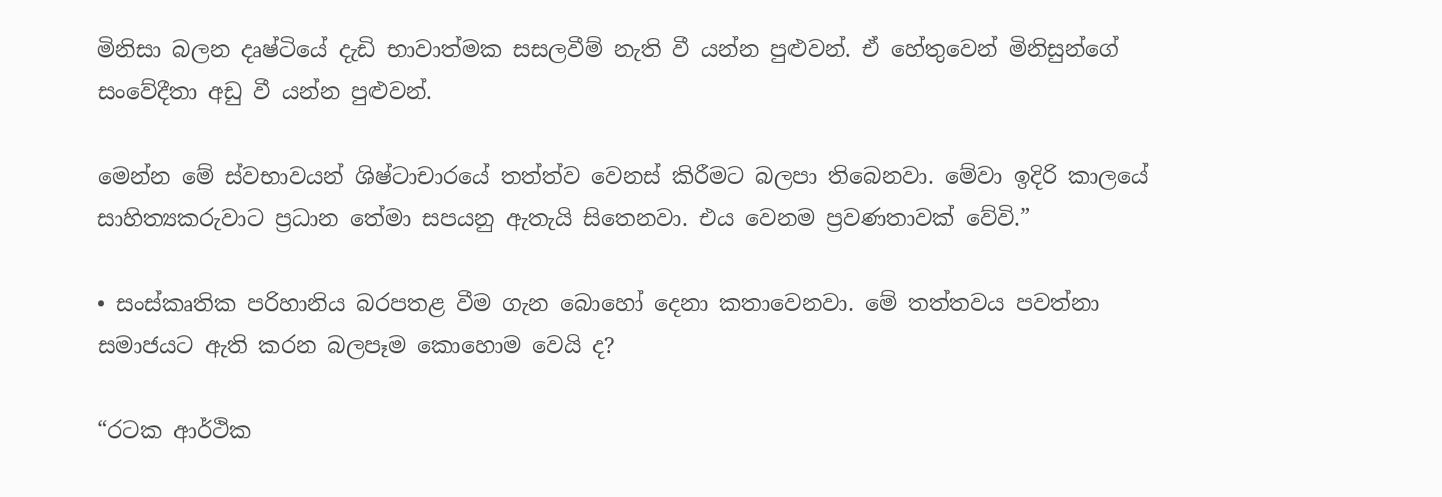මිනිසා බලන දෘෂ්ටියේ දැඩි භාවාත්මක සසලවීම් නැති වී යන්න පුළුවන්. ඒ හේතුවෙන් මිනිසුන්ගේ සංවේදීතා අඩු වී යන්න පුළුවන්.

මෙන්න මේ ස්වභාවයන් ශිෂ්ටාචාරයේ තත්ත්ව වෙනස් කිරීමට බලපා තිබෙනවා. මේවා ඉදිරි කාලයේ සාහිත්‍යකරුවාට ප්‍රධාන තේමා සපයනු ඇතැයි සිතෙනවා. එය වෙනම ප්‍රවණතාවක් වේවි.”

• සංස්කෘතික පරිහානිය බරපතළ වීම ගැන බොහෝ දෙනා කතාවෙනවා. මේ තත්තවය පවත්නා සමාජයට ඇති කරන බලපෑම කොහොම වෙයි ද?

“රටක ආර්ථික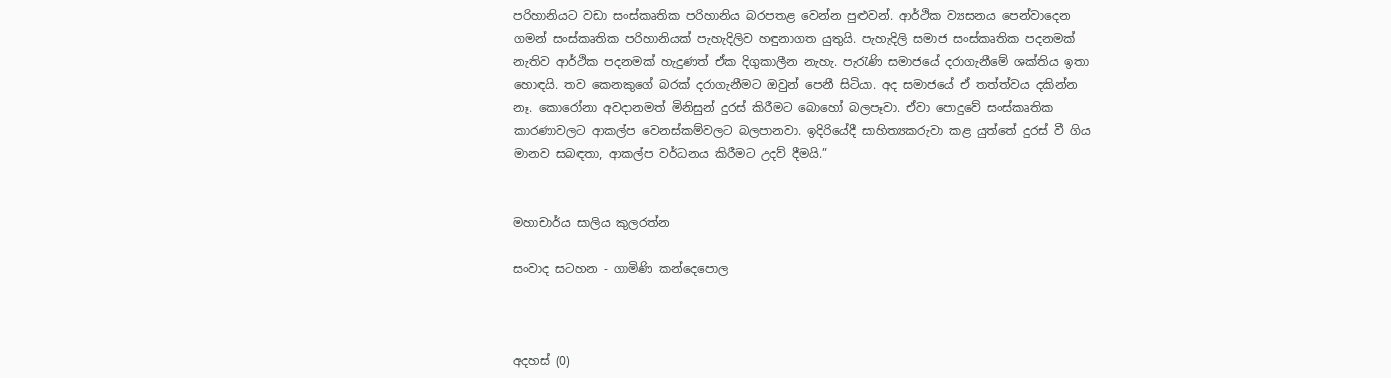පරිහානියට වඩා සංස්කෘතික පරිහානිය බරපතළ වෙන්න පුළුවන්. ආර්ථික ව්‍යසනය පෙන්වාදෙන ගමන් සංස්කෘතික පරිහානියක් පැහැදිලිව හඳුනාගත යුතුයි. පැහැදිලි සමාජ සංස්කෘතික පදනමක් නැතිව ආර්ථික පදනමක් හැදුණත් ඒක දිගුකාලීන නැහැ. පැරැණි සමාජයේ දරාගැනීමේ ශක්තිය ඉතා හොඳයි. තව කෙනකුගේ බරක් දරාගැනීමට ඔවුන් පෙනී සිටියා. අද සමාජයේ ඒ තත්ත්වය දකින්න නෑ. කොරෝනා අවදානමත් මිනිසුන් දුරස් කිරීමට බොහෝ බලපෑවා. ඒවා පොදුවේ සංස්කෘතික කාරණාවලට ආකල්ප වෙනස්කම්වලට බලපානවා. ඉදිරියේදී සාහිත්‍යකරුවා කළ යුත්තේ දුරස් වී ගිය මානව සබඳතා, ආකල්ප වර්ධනය කිරීමට උදව් දීමයි.”


මහාචාර්ය සාලිය කුලරත්න

සංවාද සටහන - ගාමිණි කන්දෙපොල



අදහස් (0)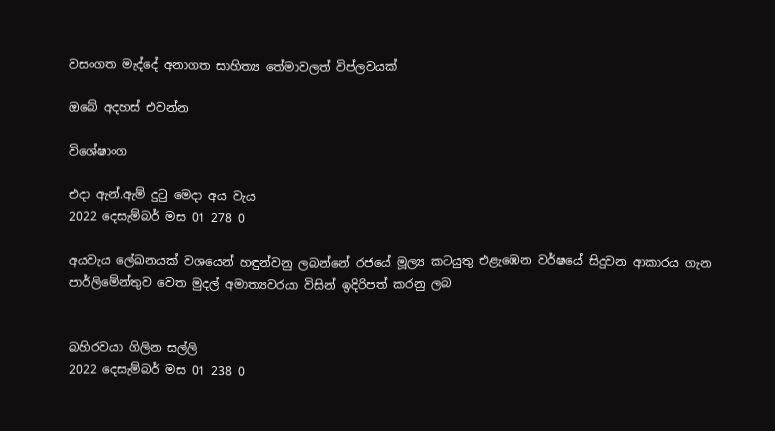වසංගත මැද්දේ අනාගත සාහිත්‍ය තේමාවලත් විප්ලවයක්

ඔබේ අදහස් එවන්න

විශේෂාංග

එදා ඇන්.ඇම් දුටු මෙදා අය වැය
2022 දෙසැම්බර් මස 01 278 0

අයවැය ලේඛනයක් වශයෙන් හඳුන්වනු ලබන්නේ රජයේ මූල්‍ය කටයුතු එළැඹෙන වර්ෂයේ සිදුවන ආකාරය ගැන පාර්ලිමේන්තුව වෙත මුදල් අමාත්‍යවරයා විසින් ඉදිරිපත් කරනු ලබ


බහිරවයා ගිලින සල්ලි
2022 දෙසැම්බර් මස 01 238 0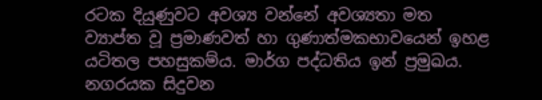රටක දියුණුවට අවශ්‍ය වන්නේ අවශ්‍යතා මත ව්‍යාප්ත වූ ප්‍රමාණවත් හා ගුණාත්මකභාවයෙන් ඉහළ යටිතල පහසුකම්ය. මාර්ග පද්ධතිය ඉන් ප්‍රමුඛය. නගරයක සිදුවන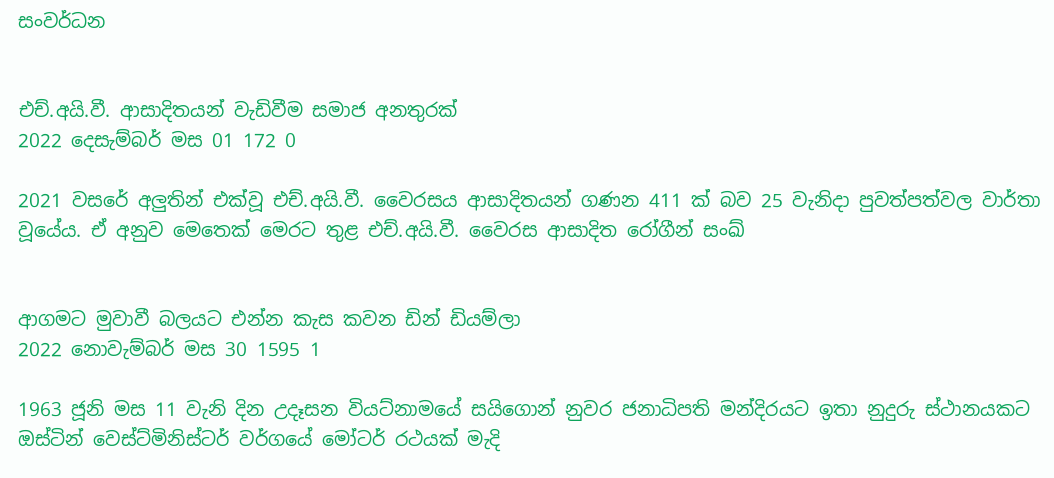සංවර්ධන


එච්.අයි.වී. ආසාදිතයන් වැඩිවීම සමාජ අනතුරක්
2022 දෙසැම්බර් මස 01 172 0

2021 වසරේ අලුතින් එක්වූ එච්.අයි.වී. වෛරසය ආසාදිතයන් ගණන 411 ක් බව 25 වැනිදා පුවත්පත්වල වාර්තා වූයේය. ඒ අනුව මෙතෙක් මෙරට තුළ එච්.අයි.වී. වෛරස ආසාදිත රෝගීන් සංඛ්‍


ආගමට මුවාවී බලයට එන්න කැස කවන ඩින් ඩියම්ලා
2022 නොවැම්බර් මස 30 1595 1

1963 ජූනි මස 11 වැනි දින උදෑසන වියට්නාමයේ සයිගොන් නුවර ජනාධිපති මන්දිරයට ඉතා නුදුරු ස්ථානයකට ඔස්ටින් වෙස්ට්මිනිස්ටර් වර්ගයේ මෝටර් රථයක් මැදි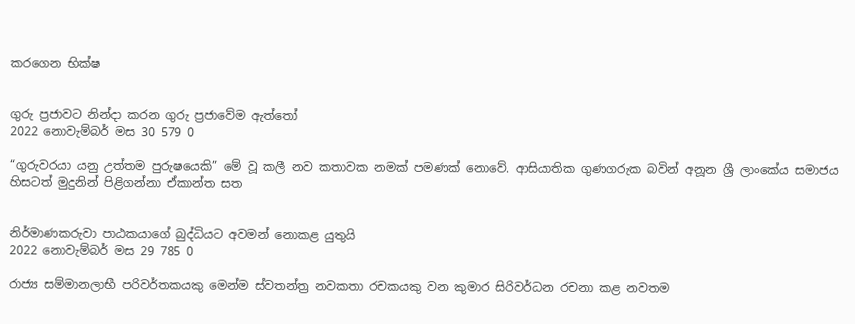කරගෙන භික්ෂ


ගුරු ප්‍රජාවට නින්දා කරන ගුරු ප්‍රජාවේම ඇත්තෝ
2022 නොවැම්බර් මස 30 579 0

“ගුරුවරයා යනු උත්තම පුරුෂයෙකි” මේ වූ කලී නව කතාවක නමක් පමණක් නොවේ. ආසියාතික ගුණගරුක බවින් අනූන ශ්‍රී ලාංකේය සමාජය හිසටත් මුදුනින් පිළිගන්නා ඒකාන්ත සත


නිර්මාණකරුවා පාඨකයාගේ බුද්ධියට අවමන් නොකළ යුතුයි
2022 නොවැම්බර් මස 29 785 0

රාජ්‍ය සම්මානලාභී පරිවර්තකයකු මෙන්ම ස්වතන්ත්‍ර නවකතා රචකයකු වන කුමාර සිරිවර්ධන රචනා කළ නවතම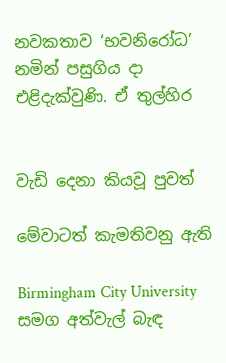නවකතාව ‘භවනිරෝධ’ නමින් පසුගිය දා එළිදැක්වුණි. ඒ තුල්හිර


වැඩි දෙනා කියවූ පුවත්

මේවාටත් කැමතිවනු ඇති

Birmingham City University සමග අත්වැල් බැඳ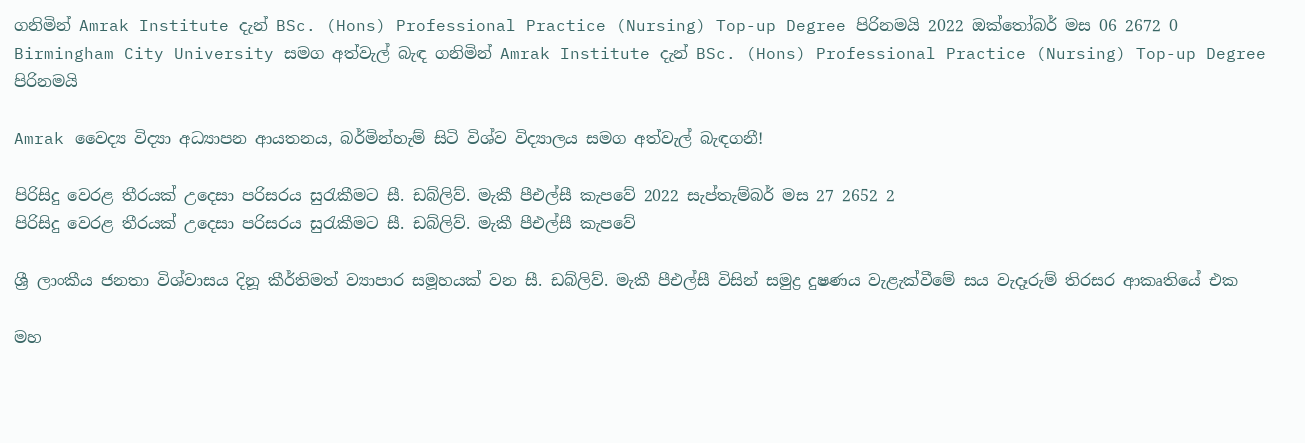ගනිමින් Amrak Institute දැන් BSc. (Hons) Professional Practice (Nursing) Top-up Degree පිරිනමයි 2022 ඔක්තෝබර් මස 06 2672 0
Birmingham City University සමග අත්වැල් බැඳ ගනිමින් Amrak Institute දැන් BSc. (Hons) Professional Practice (Nursing) Top-up Degree පිරිනමයි

Amrak වෛද්‍ය විද්‍යා අධ්‍යාපන ආයතනය, බර්මින්හැම් සිටි විශ්ව විද්‍යාලය සමග අත්වැල් බැඳගනී!

පිරිසිදු වෙරළ තීරයක් උදෙසා පරිසරය සුරැකීමට සී. ඩබ්ලිව්. මැකී පීඑල්සී කැපවේ 2022 සැප්තැම්බර් මස 27 2652 2
පිරිසිදු වෙරළ තීරයක් උදෙසා පරිසරය සුරැකීමට සී. ඩබ්ලිව්. මැකී පීඑල්සී කැපවේ

ශ්‍රී ලාංකීය ජනතා විශ්වාසය දිනූ කීර්තිමත් ව්‍යාපාර සමූහයක් වන සී. ඩබ්ලිව්. මැකී පීඑල්සී විසින් සමුද්‍ර දුෂණය වැළැක්වීමේ සය වැදෑරුම් තිරසර ආකෘතියේ එක

මහ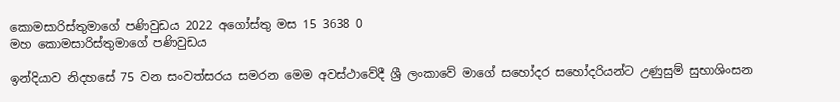කොමසාරිස්තුමාගේ පණිවුඩය 2022 අගෝස්තු මස 15 3638 0
මහ කොමසාරිස්තුමාගේ පණිවුඩය

ඉන්දියාව නිදහසේ 75 වන සංවත්සරය සමරන මෙම අවස්ථාවේදී ශ්‍රී ලංකාවේ මාගේ සහෝදර සහෝදරියන්ට උණුසුම් සුභාශිංසන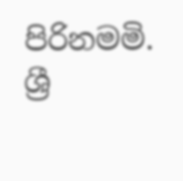පිරිනමමි. ශ්‍රී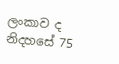ලංකාව ද නිදහසේ 75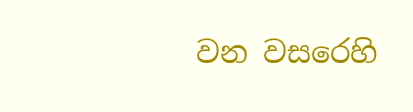වන වසරෙහි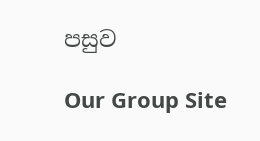පසුව

Our Group Site